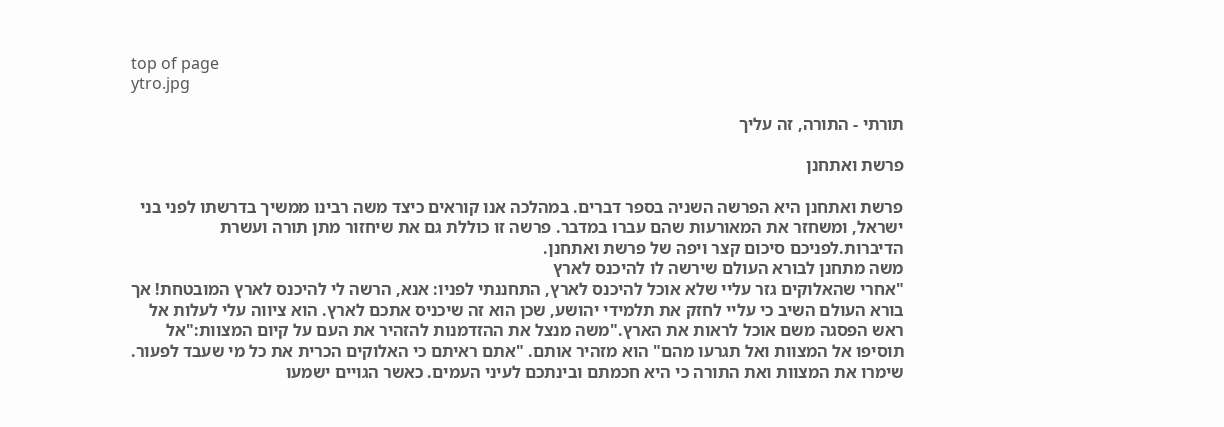top of page
ytro.jpg

תורתי - התורה, זה עליך

פרשת ואתחנן

פרשת ואתחנן היא הפרשה השניה בספר דברים. במהלכה אנו קוראים כיצד משה רבינו ממשיך בדרשתו לפני בני ישראל, ומשחזר את המאורעות שהם עברו במדבר. פרשה זו כוללת גם את שיחזור מתן תורה ועשרת הדיברות.לפניכם סיכום קצר ויפה של פרשת ואתחנן.
משה מתחנן לבורא העולם שירשה לו להיכנס לארץ
"אחרי שהאלוקים גזר עליי שלא אוכל להיכנס לארץ, התחננתי לפניו: אנא, הרשה לי להיכנס לארץ המובטחת! אך בורא העולם השיב כי עליי לחזק את תלמידי יהושע, שכן הוא זה שיכניס אתכם לארץ. הוא ציווה עלי לעלות אל ראש הפסגה משם אוכל לראות את הארץ."משה מנצל את ההזדמנות להזהיר את העם על קיום המצוות:"אל תוסיפו אל המצוות ואל תגרעו מהם" הוא מזהיר אותם. "אתם ראיתם כי האלוקים הכרית את כל מי שעבד לפעור. שימרו את המצוות ואת התורה כי היא חכמתם ובינתכם לעיני העמים. כאשר הגויים ישמעו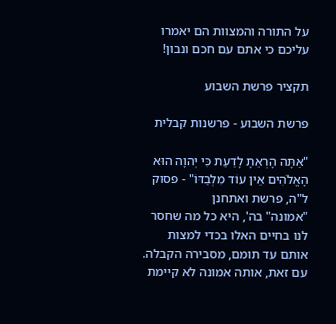על התורה והמצוות הם יאמרו עליכם כי אתם עם חכם ונבון!

תקציר פרשת השבוע

פרשת השבוע - פרשנות קבלית

"אַתָּה הָרְאֵתָ לָדַעַת כִּי יְהוָה הוּא הָאֱלֹהִים אֵין עוֹד מִלְבַדּוֹ" - פסוק ל"ה, פרשת ואתחנן
"אמונה" בה', היא כל מה שחסר לנו בחיים האלו בכדי למצות אותם עד תומם, מסבירה הקבלה. עם זאת, אותה אמונה לא קיימת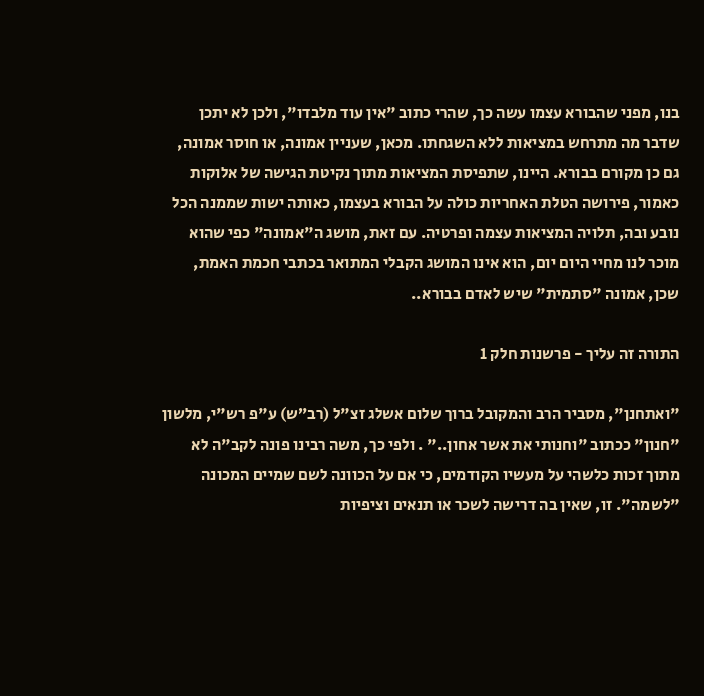בנו, מפני שהבורא עצמו עשה כך, שהרי כתוב "אין עוד מלבדו", ולכן לא יתכן שדבר מה מתרחש במציאות ללא השגחתו. מכאן, שעניין אמונה, או חוסר אמונה, גם כן מקורם בבורא. היינו, שתפיסת המציאות מתוך נקיטת הגישה של אלוקות כאמור, פירושה הטלת האחריות כולה על הבורא בעצמו, כאותה ישות שממנה הכל נובע ובה, תלויה המציאות עצמה ופרטיה. עם זאת, מושג ה"אמונה" כפי שהוא מוכר לנו מחיי היום יום, הוא אינו המושג הקבלי המתואר בכתבי חכמת האמת, שכן, אמונה "סתמית" שיש לאדם בבורא..

התורה זה עליך - פרשנות חלק 1

"ואתחנן", מסביר הרב והמקובל ברוך שלום אשלג זצ"ל (רב”ש) ע"פ רש"י, מלשון "חנון" ככתוב "וחנותי את אשר אחון.." . ולפי כך, משה רבינו פונה לקב"ה לא מתוך זכות כלשהי על מעשיו הקודמים, כי אם על הכוונה לשם שמיים המכונה "לשמה". זו, שאין בה דרישה לשכר או תנאים וציפיות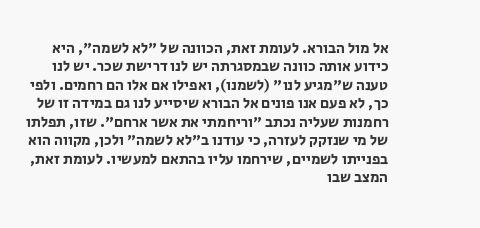אל מול הבורא. לעומת זאת, הכוונה של "לא לשמה", היא כידוע אותה כוונה שבמסגרתה יש לנו דרישת שכר. יש לנו טענה ש"מגיע לנו" (לשמנו), ואפילו אם אלו הם רחמים. ולפי כך, לא פעם אנו פונים אל הבורא שיסייע לנו גם במידה זו של רחמנות שעליה נכתב "וריחמתי את אשר ארחם". שזו, תפלתו של מי שנזקק לעזרה, כי עודנו ב"לא לשמה" ולכן, מקווה הוא בפנייתו לשמיים, שירחמו עליו בהתאם למעשיו. לעומת זאת, המצב שבו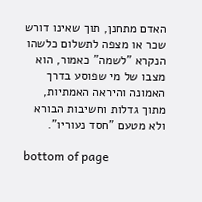האדם מתחנן, תוך שאינו דורש שכר או מצפה לתשלום כלשהו הנקרא "לשמה" כאמור, הוא מצבו של מי שפוסע בדרך האמונה והיראה האמתיות, מתוך גדלות וחשיבות הבורא ולא מטעם "חסד נעוריו".

bottom of page